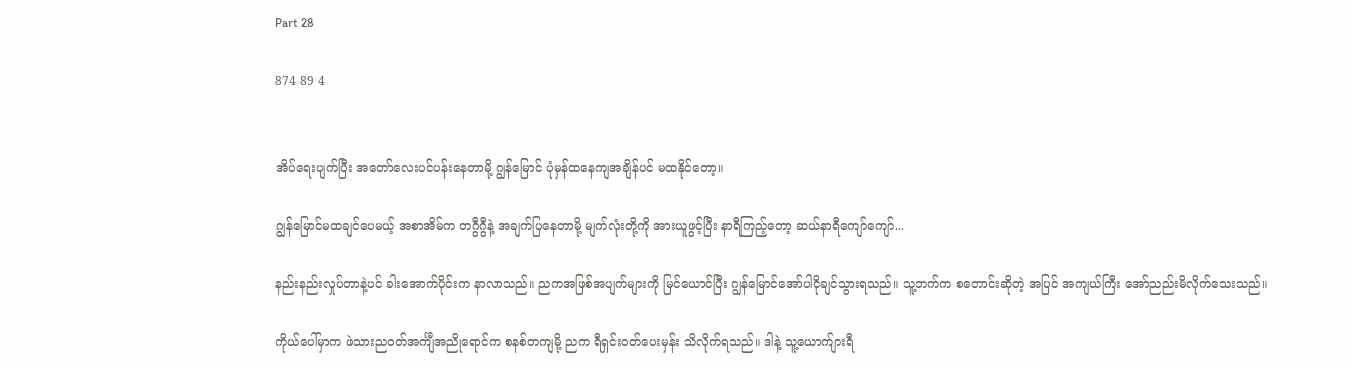Part 28

874 89 4


အိပ်ရေးပျက်ပြီး အတော်လေးပင်ပန်းနေတာမို့ ဂျွန်မြောင် ပုံမှန်ထနေကျအချိန်ပင် မထနိုင်တော့။

ဂျွန်မြောင်မထချင်ပေမယ့် အစာအိမ်က တဂွီဂွီနဲ့ အချက်ပြနေတာမို့ မျက်လုံးတို့ကို အားယူဖွင့်ပြီး နာရီကြည့်တော့ ဆယ်နာရီကျော်ကျော်...

နည်းနည်းလှုပ်တာနဲ့ပင် ခါးအောက်ပိုင်းက နာလာသည်။ ညကအဖြစ်အပျက်များကို မြင်ယောင်ပြီး ဂျွန်မြောင်အော်ပါငိုချင်သွားရသည်။ သူ့ဘက်က စတောင်းဆိုတဲ့ အပြင် အကျယ်ကြီး အော်ညည်းမိလိုက်သေးသည်။

ကိုယ်ပေါ်မှာက ဖဲသားညဝတ်အင်္ကျီအညိုရောင်က စနစ်တကျမို့ ညက ရီရှင်းဝတ်ပေးမှန်း သိလိုက်ရသည်။ ဒါနဲ့ သူ့ယောက်ျားရီ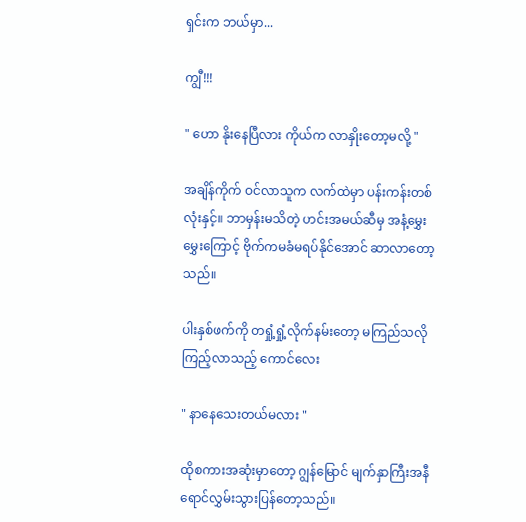ရှင်းက ဘယ်မှာ...

ကျွီ!!!

" ဟော နိုးနေပြီလား ကိုယ်က လာနှိုးတော့မလို့ "

အချိန်ကိုက် ဝင်လာသူက လက်ထဲမှာ ပန်းကန်းတစ်လုံးနှင့်။ ဘာမှန်းမသိတဲ့ ဟင်းအမယ်ဆီမှ အနံ့မွှေးမွှေးကြောင့် ဗိုက်ကမခံမရပ်နိုင်အောင် ဆာလာတော့သည်။

ပါးနှစ်ဖက်ကို တရှုံ့ရှုံ့လိုက်နမ်းတော့ မကြည်သလို ကြည့်လာသည့် ကောင်လေး

" နာနေသေးတယ်မလား "

ထိုစကားအဆုံးမှာတော့ ဂျွန်မြောင် မျက်နှာကြီးအနီရောင်လွှမ်းသွားပြန်တော့သည်။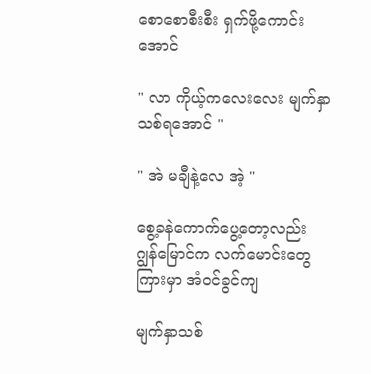စောစောစီးစီး ရှက်ဖို့ကောင်းအောင်

" လာ ကိုယ့်ကလေးလေး မျက်နှာသစ်ရအောင် "

" အဲ မချီနဲ့လေ အဲ့ "

စွေ့ခနဲကောက်ပွေ့တော့လည်း ဂျွန်မြောင်က လက်မောင်းတွေကြားမှာ အံဝင်ခွင်ကျ

မျက်နှာသစ်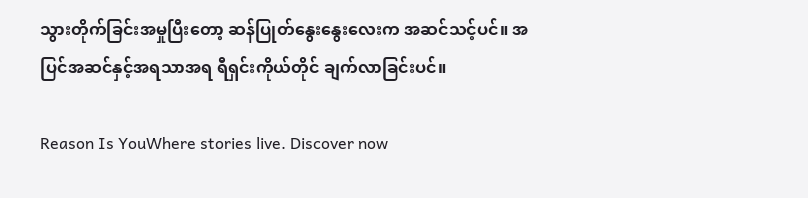သွားတိုက်ခြင်းအမှုပြီးတော့ ဆန်ပြုတ်နွေးနွေးလေးက အဆင်သင့်ပင်။ အပြင်အဆင်နှင့်အရသာအရ ရီရှင်းကိုယ်တိုင် ချက်လာခြင်းပင်။

Reason Is YouWhere stories live. Discover now